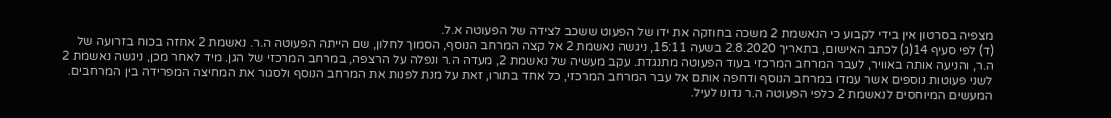מצפיה בסרטון אין בידי לקבוע כי הנאשמת 2 משכה בחוזקה את ידו של הפעוט ששכב לצידה של הפעוטה א.ל.
(ד) לפי סעיף 14(ג) לכתב האישום, בתאריך 2.8.2020 בשעה 15:11, ניגשה נאשמת 2 אל קצה המרחב הנוסף, הסמוך לחלון, שם הייתה הפעוטה ה.ר. נאשמת 2 אחזה בכוח בזרועה של ה.ר, והניעה אותה באוויר, לעבר המרחב המרכזי בעוד הפעוטה מתנגדת. עקב מעשיה של נאשמת 2, מעדה ה.ר ונפלה על הרצפה, במרחב המרכזי של הגן. מיד לאחר מכן, ניגשה נאשמת 2 לשני פעוטות נוספים אשר עמדו במרחב הנוסף ודחפה אותם אל עבר המרחב המרכזי, כל אחד בתורו, זאת על מנת לפנות את המרחב הנוסף ולסגור את המחיצה המפרידה בין המרחבים.
המעשים המיוחסים לנאשמת 2 כלפי הפעוטה ה.ר נדונו לעיל.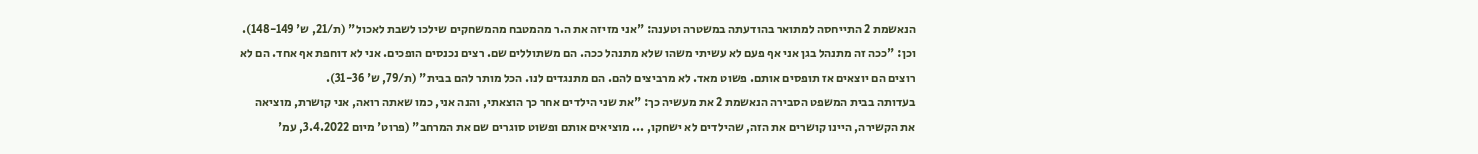הנאשמת 2 התייחסה למתואר בהודעתה במשטרה וטענה: "אני מזיזה את ה.ר מהמטבח מהמשחקים שילכו לשבת לאכול" (ת/21, ש' 148-149). וכן: "ככה זה מתנהל בגן אני אף פעם לא עשיתי משהו שלא מתנהל ככה. הם משתוללים שם. רצים נכנסים הופכים. אני לא דוחפת אף אחד. הם לא רוצים הם יוצאים אז תופסים אותם. פשוט מאד. לא מרביצים להם. הם מתנגדים לנו. הכל מותר להם בבית" (ת/79, ש' 31-36).
בעדותה בבית המשפט הסבירה הנאשמת 2 את מעשיה כך: "את שני הילדים אחר כך הוצאתי, והנה אני, כמו שאתה רואה, אני קושרת, מוציאה את הקשירה, היינו קושרים את הזה, שהילדים לא ישחקו, ... מוציאים אותם ופשוט סוגרים שם את המרחב" (פרוט' מיום 3.4.2022, עמ'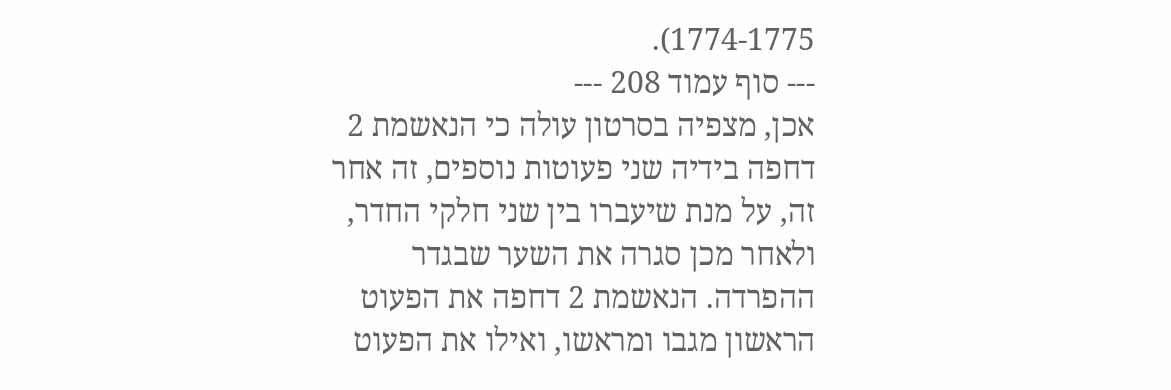1774-1775).
--- סוף עמוד 208 ---
אכן, מצפיה בסרטון עולה כי הנאשמת 2 דחפה בידיה שני פעוטות נוספים, זה אחר זה, על מנת שיעברו בין שני חלקי החדר, ולאחר מכן סגרה את השער שבגדר ההפרדה. הנאשמת 2 דחפה את הפעוט הראשון מגבו ומראשו, ואילו את הפעוט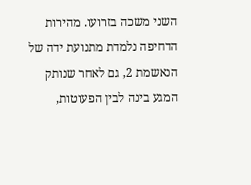השני משכה בזרועו. מהירות הדחיפה נלמדת מתנועת ידה של הנאשמת 2, גם לאחר שנותק המגע בינה לבין הפעוטות,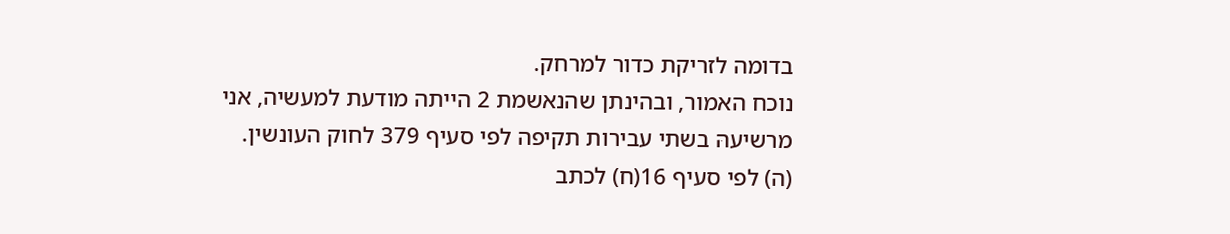בדומה לזריקת כדור למרחק.
נוכח האמור, ובהינתן שהנאשמת 2 הייתה מודעת למעשיה, אני מרשיעהּ בשתי עבירות תקיפה לפי סעיף 379 לחוק העונשין.
(ה) לפי סעיף 16(ח) לכתב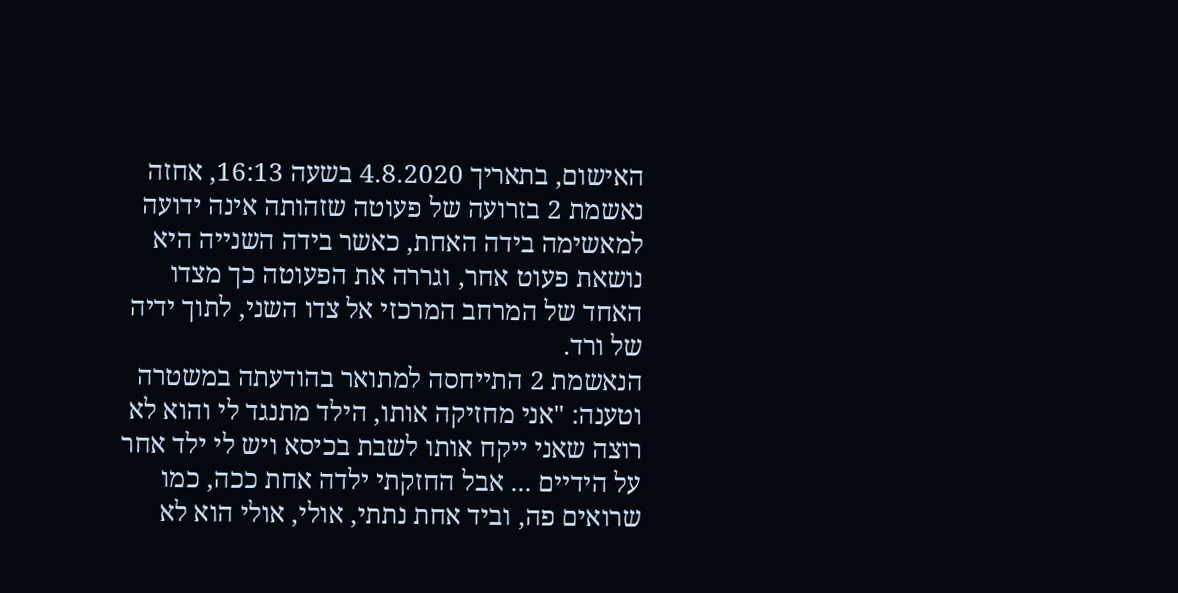האישום, בתאריך 4.8.2020 בשעה 16:13, אחזה נאשמת 2 בזרועה של פעוטה שזהותה אינה ידועה למאשימה בידה האחת, כאשר בידה השנייה היא נושאת פעוט אחר, וגררה את הפעוטה כך מצדו האחד של המרחב המרכזי אל צדו השני, לתוך ידיה של ורד.
הנאשמת 2 התייחסה למתואר בהודעתה במשטרה וטענה: "אני מחזיקה אותו, הילד מתנגד לי והוא לא רוצה שאני ייקח אותו לשבת בכיסא ויש לי ילד אחר על הידיים ... אבל החזקתי ילדה אחת ככה, כמו שרואים פה, וביד אחת נתתי, אולי, אולי הוא לא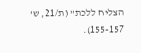הצליח ללכת" (ת/21, ש' 155-157).